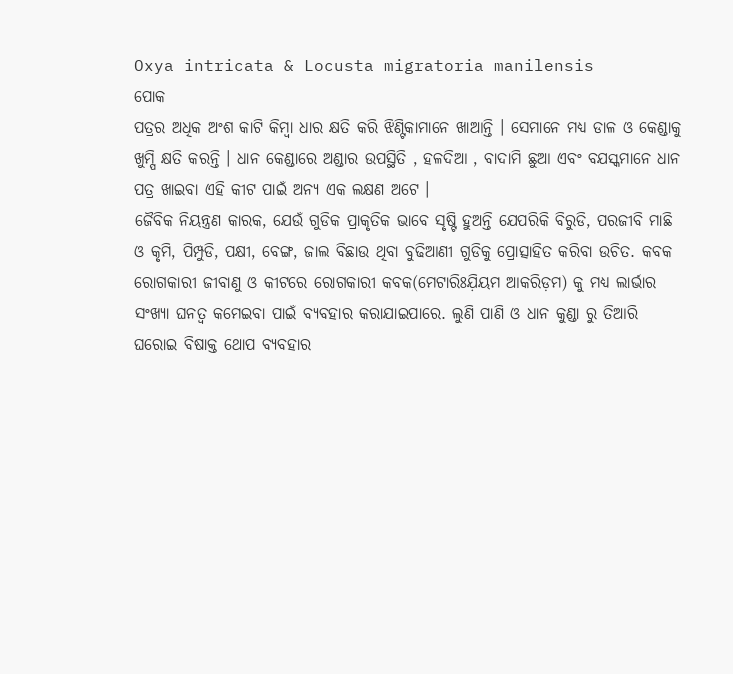Oxya intricata & Locusta migratoria manilensis
ପୋକ
ପତ୍ରର ଅଧିକ ଅଂଶ କାଟି କିମ୍ବା ଧାର କ୍ଷତି କରି ଝିଣ୍ଟିକାମାନେ ଖାଆନ୍ତି । ସେମାନେ ମଧ୍ୟ ଡାଳ ଓ କେଣ୍ଡାକୁ ଖୁମ୍ପି କ୍ଷତି କରନ୍ତି । ଧାନ କେଣ୍ଡାରେ ଅଣ୍ଡାର ଉପସ୍ଥିତି , ହଳଦିଆ , ବାଦାମି ଛୁଆ ଏବଂ ବଯସ୍କମାନେ ଧାନ ପତ୍ର ଖାଇବା ଏହି କୀଟ ପାଇଁ ଅନ୍ୟ ଏକ ଲକ୍ଷଣ ଅଟେ ।
ଜୈବିକ ନିୟନ୍ତ୍ରଣ କାରକ, ଯେଉଁ ଗୁଡିକ ପ୍ରାକୃତିକ ଭାବେ ସୃଷ୍ଟି ହୁଅନ୍ତି ଯେପରିକି ବିରୁଡି, ପରଜୀବି ମାଛି ଓ କୃମି, ପିମ୍ପୁଡି, ପକ୍ଷୀ, ବେଙ୍ଗ, ଜାଲ ବିଛାଉ ଥିବା ବୁଢିଆଣୀ ଗୁଡିକୁ ପ୍ରୋତ୍ସାହିତ କରିବା ଉଚିତ. କବକ ରୋଗକାରୀ ଜୀବାଣୁ ଓ କୀଟରେ ରୋଗକାରୀ କବକ(ମେଟାରିଃଯ଼ିୟମ ଆକରିଡ଼ମ) କୁ ମଧ୍ୟ ଲାର୍ଭାର ସଂଖ୍ୟା ଘନତ୍ଵ କମେଇବା ପାଇଁ ବ୍ୟବହାର କରାଯାଇପାରେ. ଲୁଣି ପାଣି ଓ ଧାନ କୁଣ୍ଡା ରୁ ତିଆରି ଘରୋଇ ବିଷାକ୍ତ ଥୋପ ବ୍ୟବହାର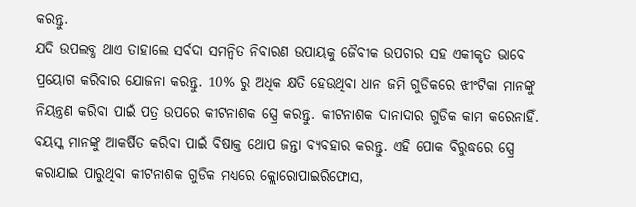କରନ୍ତୁ.
ଯଦି ଉପଲବ୍ଧ ଥାଏ ତାହାଲେ ସର୍ବଦା ସମନ୍ଵିତ ନିବାରଣ ଉପାୟକୁ ଜୈବୀକ ଉପଚାର ସହ ଏକୀକୃତ ଭାବେ ପ୍ରୟୋଗ କରିବାର ଯୋଜନା କରନ୍ତୁ. 10% ରୁ ଅଧିକ କ୍ଷତି ହେଉଥିବା ଧାନ ଜମି ଗୁଡିକରେ ଝୀଂଟିକା ମାନଙ୍କୁ ନିୟନ୍ତ୍ରଣ କରିବା ପାଇଁ ପତ୍ର ଉପରେ କୀଟନାଶକ ସ୍ପ୍ରେ କରନ୍ତୁ. କୀଟନାଶକ ଦାନାଦାର ଗୁଡିକ କାମ କରେନାହିଁ. ବୟସ୍କ ମାନଙ୍କୁ ଆକର୍ଷିତ କରିବା ପାଇଁ ବିଷାକ୍ତ ଥୋପ ଜନ୍ତା ବ୍ୟବହାର କରନ୍ତୁ. ଏହି ପୋକ ବିରୁଦ୍ଧରେ ସ୍ପ୍ରେ କରାଯାଇ ପାରୁଥିବା କୀଟନାଶକ ଗୁଡିକ ମଧ୍ୟରେ କ୍ଲୋରୋପାଇରିଫୋସ,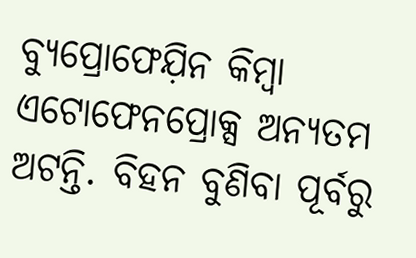ବ୍ୟୁପ୍ରୋଫେଯ଼ିନ କିମ୍ବା ଏଟୋଫେନପ୍ରୋକ୍ସ ଅନ୍ୟତମ ଅଟନ୍ତି. ବିହନ ବୁଣିବା ପୂର୍ବରୁ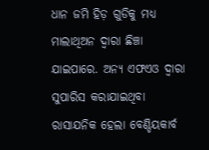ଧାନ ଜମି ହିଡ଼ ଗୁଡିକୁ ମଧ୍ୟ ମାଲାଥିଅନ ଦ୍ୱାରା ଛିଞ୍ଚା ଯାଇପାରେ. ଅନ୍ୟ ଏଫଏଓ ଦ୍ଵାରା ସୁପାରିସ କରାଯାଇଥିବା ରାସାଯନିକ ହେଲା ବେଣ୍ଡିୟକାର୍ବ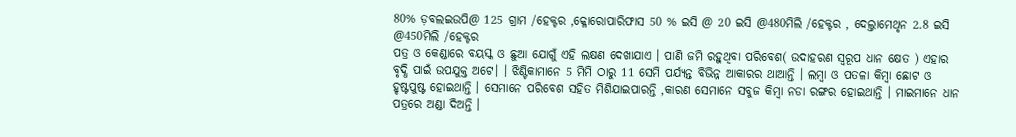80% ଡ଼ବଲଇଉପି@ 125 ଗ୍ରାମ /ହେକ୍ଟର ,କ୍ଳୋରୋପାରିଫାସ 50 % ଇସି @ 20 ଇସି @480ମିଲି /ହେକ୍ଟର , ଦେଲ୍ତାମେଥୃନ 2.8 ଇସି @450ମିଲି /ହେକ୍ଟର
ପତ୍ର ଓ କେଣ୍ଡାରେ ବୟସ୍କ ଓ ଛୁଆ ଯୋଗୁଁ ଏହି ଲକ୍ଷଣ ଦେଖାଯାଏ । ପାଣି ଜମି ରହୁଥିବା ପରିବେଶ( ଉଦାହରଣ ସ୍ୱରୂପ ଧାନ କ୍ଷେତ ) ଏହାର ବୃଦ୍ଧି ପାଇଁ ଉପଯୁକ୍ତ ଅଟେ। । ଝିଣ୍ଟିକାମାନେ 5 ମିମି ଠାରୁ 11 ସେମି ପର୍ଯ୍ୟନ୍ତ ବିଭିନ୍ନ ଆକାରର ଥାଆନ୍ତି । ଲମ୍ବା ଓ ପତଳା କିମ୍ବା ଛୋଟ ଓ ହୃଷ୍ଟପୁଷ୍ଟ ହୋଇଥାନ୍ତି । ସେମାନେ ପରିବେଶ ସହିତ ମିଶିଯାଇପାରନ୍ତି ,କାରଣ ସେମାନେ ସବୁଜ କିମ୍ବା ନଡା ରଙ୍ଗର ହୋଇଥାନ୍ତି । ମାଇମାନେ ଧାନ ପତ୍ରରେ ଅଣ୍ଡା ଦିଅନ୍ତି ।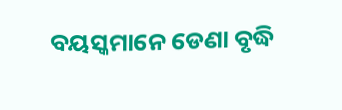ବୟସ୍କମାନେ ଡେଣା ବୃଦ୍ଧି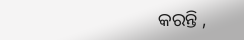କରନ୍ତି ,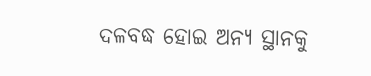ଦଳବଦ୍ଧ ହୋଇ ଅନ୍ୟ ସ୍ଥାନକୁ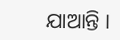ଯାଆନ୍ତି ।